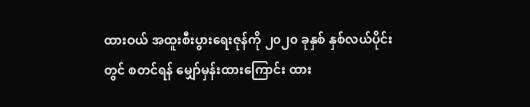ထားဝယ် အထူးစီးပွားရေးဇုန်ကို ၂၀၂၀ ခုနှစ် နှစ်လယ်ပိုင်းတွင် စတင်ရန် မျှော်မှန်းထားကြောင်း ထား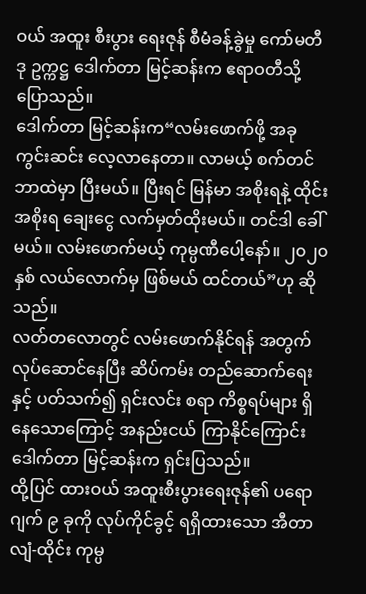ဝယ် အထူး စီးပွား ရေးဇုန် စီမံခန့်ခွဲမှု ကော်မတီ ဒု ဥက္ကဋ္ဌ ဒေါက်တာ မြင့်ဆန်းက ဧရာဝတီသို့ ပြောသည်။
ဒေါက်တာ မြင့်ဆန်းက“လမ်းဖောက်ဖို့ အခု ကွင်းဆင်း လေ့လာနေတာ။ လာမယ့် စက်တင်ဘာထဲမှာ ပြီးမယ်။ ပြီးရင် မြန်မာ အစိုးရနဲ့ ထိုင်းအစိုးရ ချေးငွေ လက်မှတ်ထိုးမယ်။ တင်ဒါ ခေါ်မယ်။ လမ်းဖောက်မယ့် ကုမ္ပဏီပေါ့နော်။ ၂၀၂၀ နှစ် လယ်လောက်မှ ဖြစ်မယ် ထင်တယ်”ဟု ဆိုသည်။
လတ်တလောတွင် လမ်းဖောက်နိုင်ရန် အတွက် လုပ်ဆောင်နေပြီး ဆိပ်ကမ်း တည်ဆောက်ရေးနှင့် ပတ်သက်၍ ရှင်းလင်း စရာ ကိစ္စရပ်များ ရှိနေသောကြောင့် အနည်းငယ် ကြာနိုင်ကြောင်း ဒေါက်တာ မြင့်ဆန်းက ရှင်းပြသည်။
ထို့ပြင် ထားဝယ် အထူးစီးပွားရေးဇုန်၏ ပရောဂျက် ၉ ခုကို လုပ်ကိုင်ခွင့် ရရှိထားသော အီတာလျံ-ထိုင်း ကုမ္ပ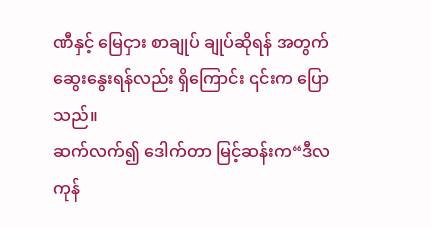ဏီနှင့် မြေငှား စာချုပ် ချုပ်ဆိုရန် အတွက် ဆွေးနွေးရန်လည်း ရှိကြောင်း ၎င်းက ပြောသည်။
ဆက်လက်၍ ဒေါက်တာ မြင့်ဆန်းက“ဒီလကုန်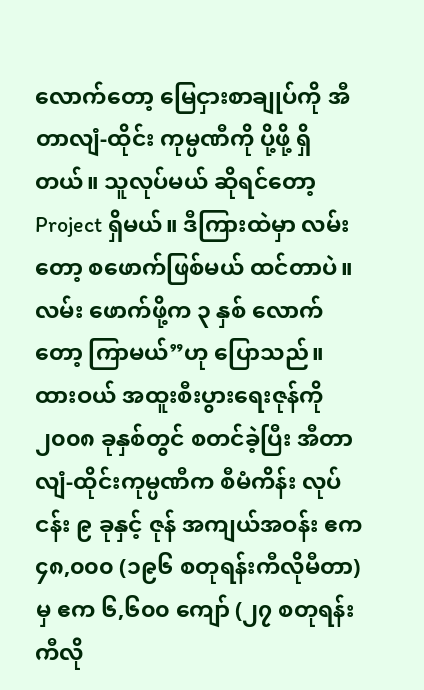လောက်တော့ မြေငှားစာချုပ်ကို အီတာလျံ-ထိုင်း ကုမ္ပဏီကို ပို့ဖို့ ရှိတယ်။ သူလုပ်မယ် ဆိုရင်တော့ Project ရှိမယ်။ ဒီကြားထဲမှာ လမ်းတော့ စဖောက်ဖြစ်မယ် ထင်တာပဲ။ လမ်း ဖောက်ဖို့က ၃ နှစ် လောက်တော့ ကြာမယ်”ဟု ပြောသည်။
ထားဝယ် အထူးစီးပွားရေးဇုန်ကို ၂၀၀၈ ခုနှစ်တွင် စတင်ခဲ့ပြီး အီတာလျံ-ထိုင်းကုမ္ပဏီက စီမံကိန်း လုပ်ငန်း ၉ ခုနှင့် ဇုန် အကျယ်အဝန်း ဧက ၄၈,၀၀၀ (၁၉၆ စတုရန်းကီလိုမီတာ) မှ ဧက ၆,၆၀၀ ကျော် (၂၇ စတုရန်း ကီလို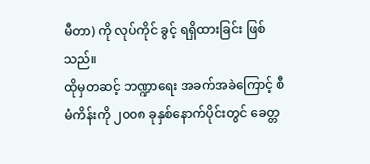မီတာ) ကို လုပ်ကိုင် ခွင့် ရရှိထားခြင်း ဖြစ်သည်။
ထိုမှတဆင့် ဘဏ္ဍာရေး အခက်အခဲကြောင့် စီမံကိန်းကို ၂၀၀၈ ခုနှစ်နောက်ပိုင်းတွင် ခေတ္တ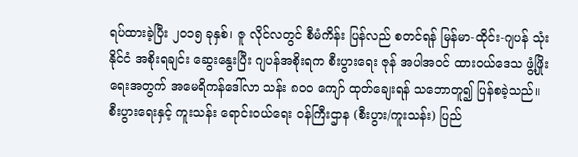ရပ်ထားခဲ့ပြီး ၂၀၁၅ ခုနှစ်၊ ဇူ လိုင်လတွင် စီမံကိန်း ပြန်လည် စတင်ရန် မြန်မာ-ထိုင်း-ဂျပန် သုံးနိုင်ငံ အစိုးရချင်း ဆွေးနွေးပြီး ဂျပန်အစိုးရက စီးပွားရေး ဇုန် အပါအဝင် ထားဝယ်ဒေသ ဖွံ့ဖြိုးရေးအတွက် အမေရိကန်ဒေါ်လာ သန်း ၈၀၀ ကျော် ထုတ်ချေးရန် သဘောတူ၍ ပြန်စခဲ့သည်။
စီးပွားရေးနှင့် ကူးသန်း ရောင်းဝယ်ရေး ဝန်ကြီးဌာန (စီးပွား/ကူးသန်း) ပြည်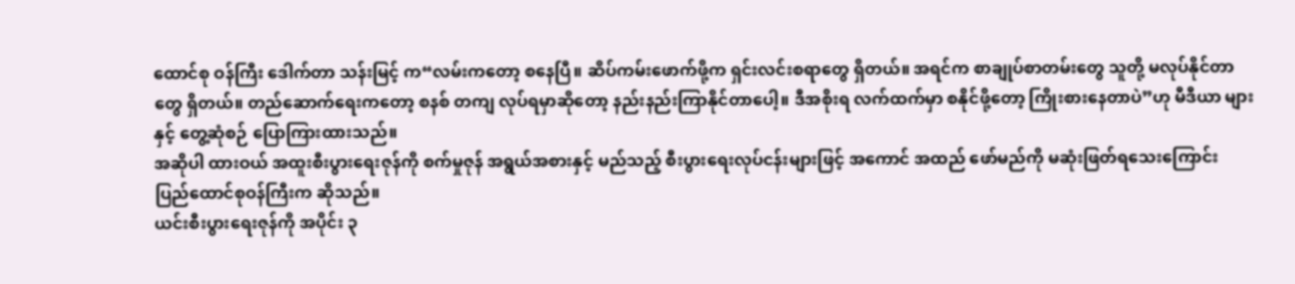ထောင်စု ဝန်ကြီး ဒေါက်တာ သန်းမြင့် က“လမ်းကတော့ စနေပြီ။ ဆိပ်ကမ်းဖောက်ဖို့က ရှင်းလင်းစရာတွေ ရှိတယ်။ အရင်က စာချုပ်စာတမ်းတွေ သူတို့ မလုပ်နိုင်တာတွေ ရှိတယ်။ တည်ဆောက်ရေးကတော့ စနစ် တကျ လုပ်ရမှာဆိုတော့ နည်းနည်းကြာနိုင်တာပေါ့။ ဒီအစိုးရ လက်ထက်မှာ စနိုင်ဖို့တော့ ကြိုးစားနေတာပဲ”ဟု မီဒီယာ များနှင့် တွေ့ဆုံစဉ် ပြောကြားထားသည်။
အဆိုပါ ထားဝယ် အထူးစီးပွားရေးဇုန်ကို စက်မှုဇုန် အရွယ်အစားနှင့် မည်သည့် စီးပွားရေးလုပ်ငန်းများဖြင့် အကောင် အထည် ဖော်မည်ကို မဆုံးဖြတ်ရသေးကြောင်း ပြည်ထောင်စုဝန်ကြီးက ဆိုသည်။
ယင်းစီးပွားရေးဇုန်ကို အပိုင်း ၃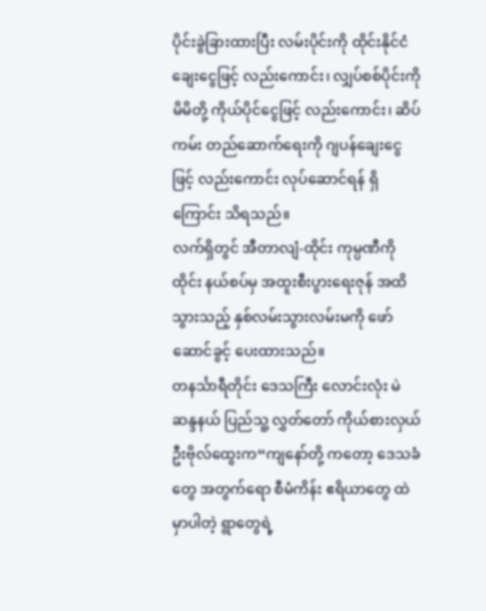ပိုင်းခွဲခြားထားပြီး လမ်းပိုင်းကို ထိုင်းနိုင်ငံ ချေးငွေဖြင့် လည်းကောင်း၊ လျှပ်စစ်ပိုင်းကို မိမိတို့ ကိုယ်ပိုင်ငွေဖြင့် လည်းကောင်း၊ ဆိပ်ကမ်း တည်ဆောက်ရေးကို ဂျပန်ချေးငွေဖြင့် လည်းကောင်း လုပ်ဆောင်ရန် ရှိကြောင်း သိရသည်။
လက်ရှိတွင် အီတာလျံ-ထိုင်း ကုမ္ပဏီကို ထိုင်း နယ်စပ်မှ အထူးစီးပွားရေးဇုန် အထိ သွားသည့် နှစ်လမ်းသွားလမ်းမကို ဖော် ဆောင်ခွင့် ပေးထားသည်။
တနင်္သာရီတိုင်း ဒေသကြီး လောင်းလုံး မဲဆန္ဒနယ် ပြည်သူ့ လွှတ်တော် ကိုယ်စားလှယ် ဦးဗိုလ်ထွေးက“ကျနော်တို့ ကတော့ ဒေသခံတွေ အတွက်ရော စီမံကိန်း ဧရိယာတွေ ထဲမှာပါတဲ့ ရွာတွေရဲ့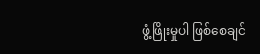ဖွံ့ဖြိုးမှုပါ ဖြစ်စေချင်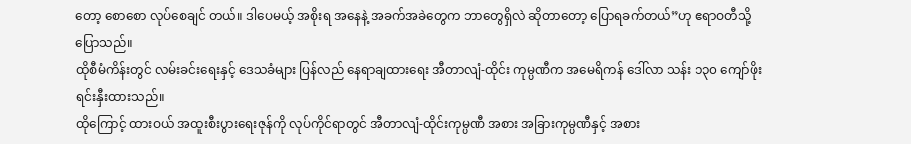တော့ စောစော လုပ်စေချင် တယ်။ ဒါပေမယ့် အစိုးရ အနေနဲ့ အခက်အခဲတွေက ဘာတွေရှိလဲ ဆိုတာတော့ ပြောရခက်တယ်”ဟု ဧရာဝတီသို့ ပြောသည်။
ထိုစီမံကိန်းတွင် လမ်းခင်းရေးနှင့် ဒေသခံများ ပြန်လည် နေရာချထားရေး အီတာလျံ-ထိုင်း ကုမ္ပဏီက အမေရိကန် ဒေါ်လာ သန်း ၁၃၀ ကျော်ဖိုး ရင်းနှီးထားသည်။
ထိုကြောင့် ထားဝယ် အထူးစီးပွားရေးဇုန်ကို လုပ်ကိုင်ရာတွင် အီတာလျံ-ထိုင်းကုမ္ပဏီ အစား အခြားကုမ္ပဏီနှင့် အစား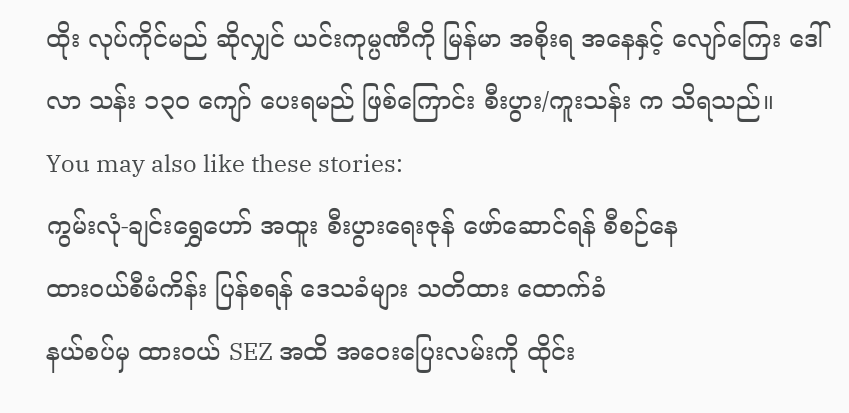ထိုး လုပ်ကိုင်မည် ဆိုလျှင် ယင်းကုမ္ပဏီကို မြန်မာ အစိုးရ အနေနှင့် လျော်ကြေး ဒေါ်လာ သန်း ၁၃၀ ကျော် ပေးရမည် ဖြစ်ကြောင်း စီးပွား/ကူးသန်း က သိရသည်။
You may also like these stories:
ကွမ်းလုံ-ချင်းရွှေဟော် အထူး စီးပွားရေးဇုန် ဖော်ဆောင်ရန် စီစဉ်နေ
ထားဝယ်စီမံကိန်း ပြန်စရန် ဒေသခံများ သတိထား ထောက်ခံ
နယ်စပ်မှ ထားဝယ် SEZ အထိ အဝေးပြေးလမ်းကို ထိုင်း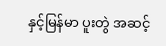နှင့်မြန်မာ ပူးတွဲ အဆင့်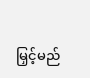မြှင့်မည်